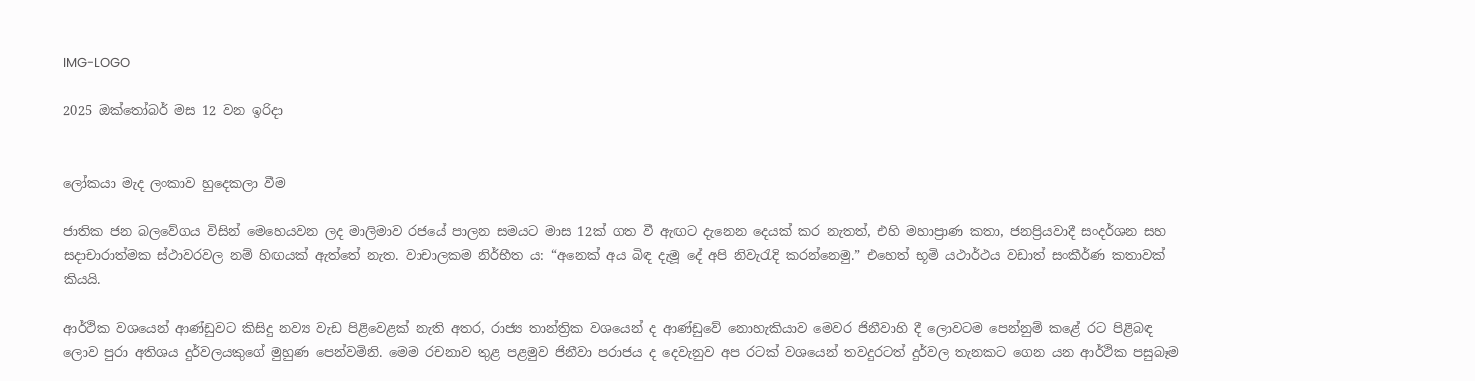IMG-LOGO

2025 ඔක්තෝබර් මස 12 වන ඉරිදා


ලෝකයා මැද ලංකාව හුදෙකලා වීම

ජාතික ජන බලවේගය විසින් මෙහෙයවන ලද මාලිමාව රජයේ පාලන සමයට මාස 12ක් ගත වී ඇඟට දැනෙන දෙයක් කර නැතත්, එහි මහාප්‍රාණ කතා, ජනප්‍රියවාදී සංදර්ශන සහ සදාචාරාත්මක ස්ථාවරවල නම් හිඟයක් ඇත්තේ නැත. වාචාලකම නිර්භීත ය: “අනෙක් අය බිඳ දැමූ දේ අපි නිවැරැදි කරන්නෙමු.” එහෙත් භූමි යථාර්ථය වඩාත් සංකීර්ණ කතාවක් කියයි.

ආර්ථික වශයෙන් ආණ්ඩුවට කිසිදු නව්‍ය වැඩ පිළිවෙළක් නැති අතර, රාජ්‍ය තාන්ත්‍රික වශයෙන් ද ආණ්ඩුවේ නොහැකියාව මෙවර ජිනීවාහි දී ලොවටම පෙන්නුම් කළේ රට පිළිබඳ ලොව පුරා අතිශය දුර්වලයකුගේ මුහුණ පෙන්වමිනි. මෙම රචනාව තුළ පළමුව ජිනීවා පරාජය ද දෙවැනුව අප රටක් වශයෙන් තවදුරටත් දුර්වල තැනකට ගෙන යන ආර්ථික පසුබෑම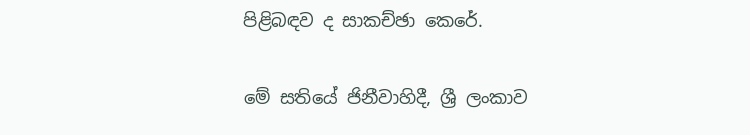පිළිබඳව ද සාකච්ඡා කෙරේ.

මේ සතියේ ජිනීවාහිදී, ශ්‍රී ලංකාව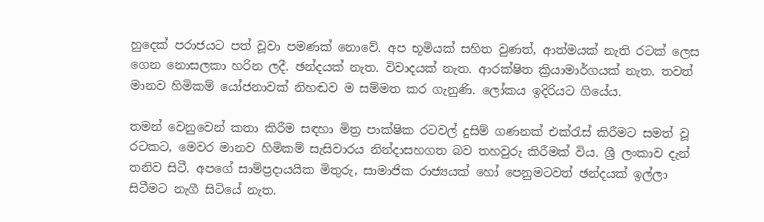හුදෙක් පරාජයට පත් වූවා පමණක් නොවේ. අප භූමියක් සහිත වුණත්, ආත්මයක් නැති රටක් ලෙස ගෙන නොසලකා හරින ලදී. ඡන්දයක් නැත. විවාදයක් නැත. ආරක්ෂිත ක්‍රියාමාර්ගයක් නැත. තවත් මානව හිමිකම් යෝජනාවක් නිහඬව ම සම්මත කර ගැනුණි. ලෝකය ඉදිරියට ගියේය.

තමන් වෙනුවෙන් කතා කිරීම සඳහා මිත්‍ර පාක්ෂික රටවල් දුසිම් ගණනක් එක්රැස් කිරීමට සමත් වූ රටකට, මෙවර මානව හිමිකම් සැසිවාරය නින්දාසහගත බව තහවුරු කිරීමක් විය. ශ්‍රී ලංකාව දැන් තනිව සිටී. අපගේ සාම්ප්‍රදායයික මිතුරු, සාමාජික රාජ්‍යයක් හෝ පෙනුමටවත් ඡන්දයක් ඉල්ලා සිටීමට නැගී සිටියේ නැත.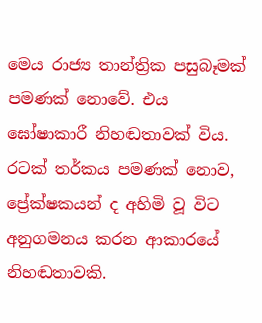මෙය රාජ්‍ය තාන්ත්‍රික පසුබෑමක් පමණක් නොවේ. එය ඝෝෂාකාරී නිහඬතාවක් විය. රටක් තර්කය පමණක් නොව, ප්‍රේක්ෂකයන් ද අහිමි වූ විට අනුගමනය කරන ආකාරයේ නිහඬතාවකි.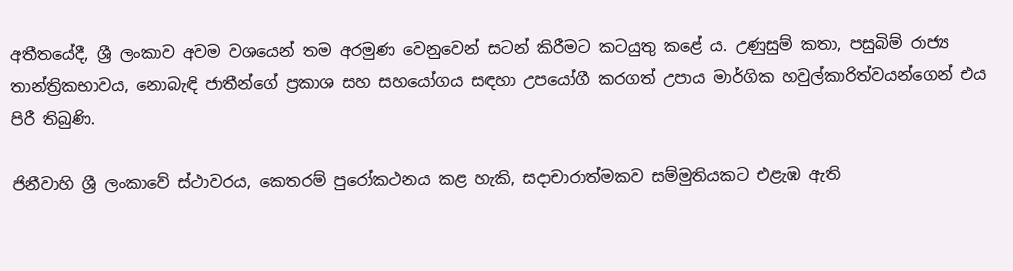අතීතයේදී, ශ්‍රී ලංකාව අවම වශයෙන් තම අරමුණ වෙනුවෙන් සටන් කිරීමට කටයුතු කළේ ය. උණුසුම් කතා, පසුබිම් රාජ්‍ය තාන්ත්‍රිකභාවය, නොබැඳි ජාතීන්ගේ ප්‍රකාශ සහ සහයෝගය සඳහා උපයෝගී කරගත් උපාය මාර්ගික හවුල්කාරිත්වයන්ගෙන් එය පිරී තිබුණි.

ජිනීවාහි ශ්‍රී ලංකාවේ ස්ථාවරය, කෙතරම් පුරෝකථනය කළ හැකි, සදාචාරාත්මකව සම්මුතියකට එළැඹ ඇති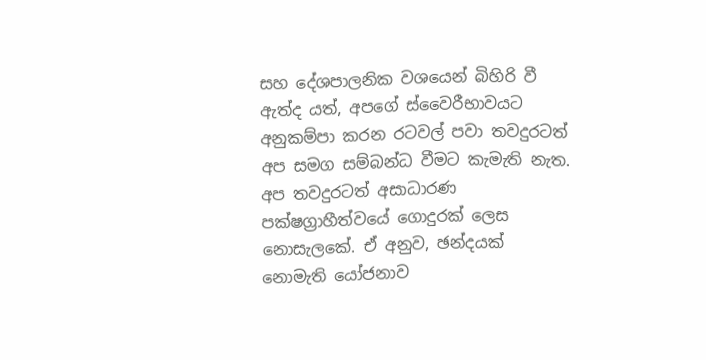සහ දේශපාලනික වශයෙන් බිහිරි වී ඇත්ද යත්, අපගේ ස්වෛරීභාවයට අනුකම්පා කරන රටවල් පවා තවදුරටත් අප සමග සම්බන්ධ වීමට කැමැති නැත. අප තවදුරටත් අසාධාරණ පක්ෂග්‍රාහීත්වයේ ගොදුරක් ලෙස නොසැලකේ. ඒ අනුව, ඡන්දයක් නොමැති යෝජනාව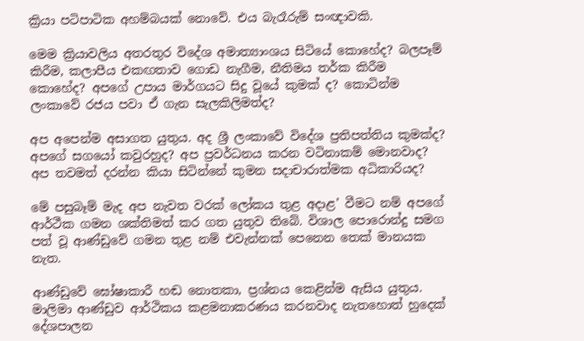ක්‍රියා පටිපාටික අහම්බයක් නොවේ. එය බැරෑරුම් සංඥාවකි.

මෙම ක්‍රියාවලිය අතරතුර විදේශ අමාත්‍යාංශය සිටියේ කොහේද? බලපෑම් කිරීම, කලාපීය එකඟතාව ගොඩ නැගීම, නීතිමය තර්ක කිරීම කොහේද? අපගේ උපාය මාර්ගයට සිදු වූයේ කුමක් ද? කොටින්ම ලංකාවේ රජය පවා ඒ ගැන සැලකිලිමත්ද?

අප අපෙන්ම අසාගත යුතුය. අද ශ්‍රී ලංකාවේ විදේශ ප්‍රතිපත්තිය කුමක්ද? අපගේ සගයෝ කවුරහුද? අප ප්‍රවර්ධනය කරන වටිනාකම් මොනවාද? අප තවමත් දරන්න කියා සිටින්නේ කුමන සදාචාරාත්මක අධිකාරියද?

මේ පසුබෑම් මැද අප නැවත වරක් ලෝකය තුළ අදාළ’ වීමට නම් අපගේ ආර්ථීක ගමන ශක්තිමත් කර ගත යුතුව තිබේ. විශාල පොරොන්දු සමග පත් වූ ආණ්ඩුවේ ගමන තුළ නම් එවැන්නක් පෙනෙන තෙක් මානයක නැත.

ආණ්ඩුවේ ඝෝෂාකාරී හඬ නොතකා, ප්‍රශ්නය කෙළින්ම ඇසිය යුතුය. මාලිමා ආණ්ඩුව ආර්ථිකය කළමනාකරණය කරනවාද නැතහොත් හුදෙක් දේශපාලන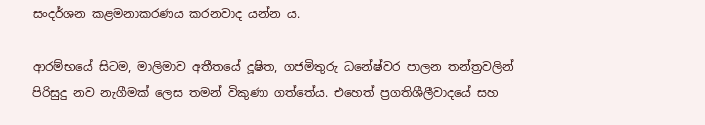සංදර්ශන කළමනාකරණය කරනවාද යන්න ය.

ආරම්භයේ සිටම, මාලිමාව අතීතයේ දූෂිත, ගජමිතුරු ධනේෂ්වර පාලන තන්ත්‍රවලින් පිරිසුදු නව නැගීමක් ලෙස තමන් විකුණා ගත්තේය. එහෙත් ප්‍රගතිශීලීවාදයේ සහ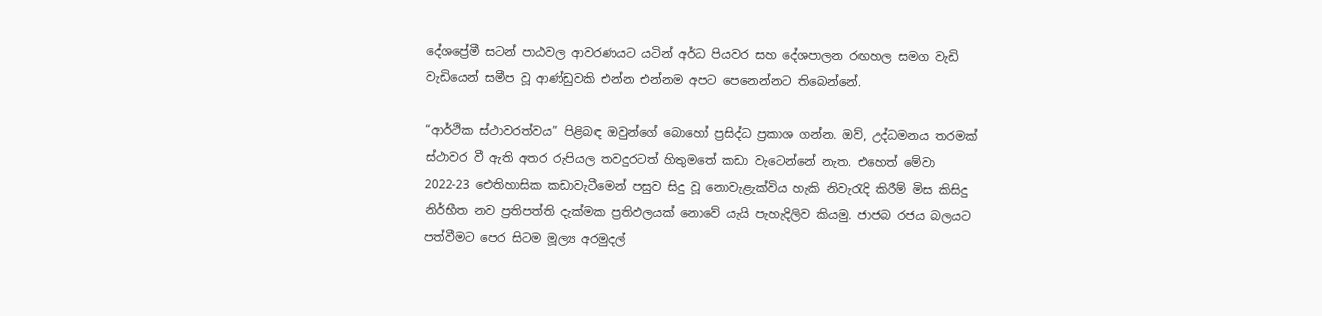දේශප්‍රේමී සටන් පාඨවල ආවරණයට යටින් අර්ධ පියවර සහ දේශපාලන රඟහල සමග වැඩි වැඩියෙන් සමීප වූ ආණ්ඩුවකි එන්න එන්නම අපට පෙනෙන්නට තිබෙන්නේ.

“ආර්ථික ස්ථාවරත්වය” පිළිබඳ ඔවුන්ගේ බොහෝ ප්‍රසිද්ධ ප්‍රකාශ ගන්න. ඔව්, උද්ධමනය තරමක් ස්ථාවර වී ඇති අතර රුපියල තවදුරටත් හිතුමතේ කඩා වැටෙන්නේ නැත. එහෙත් මේවා 2022-23 ඓතිහාසික කඩාවැටීමෙන් පසුව සිදු වූ නොවැළැක්විය හැකි නිවැරැදි කිරීම් මිස කිසිදු නිර්භීත නව ප්‍රතිපත්ති දැක්මක ප්‍රතිඵලයක් නොවේ යැයි පැහැදිලිව කියමු. ජාජබ රජය බලයට පත්වීමට පෙර සිටම මූල්‍ය අරමුදල්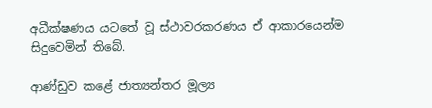අධීක්ෂණය යටතේ වූ ස්ථාවරකරණය ඒ ආකාරයෙන්ම සිදුවෙමින් තිබේ.

ආණ්ඩුව කළේ ජාත්‍යන්තර මූල්‍ය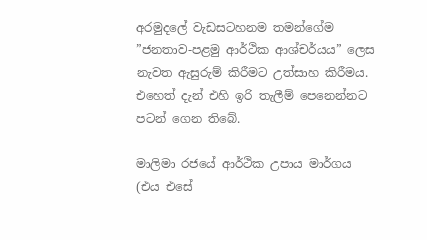අරමුදලේ වැඩසටහනම තමන්ගේම ”ජනතාව-පළමු ආර්ථික ආශ්චර්යය” ලෙස නැවත ඇසුරුම් කිරීමට උත්සාහ කිරීමය. එහෙත් දැන් එහි ඉරි තැලීම් පෙනෙන්නට පටන් ගෙන තිබේ.

මාලිමා රජයේ ආර්ථික උපාය මාර්ගය (එය එසේ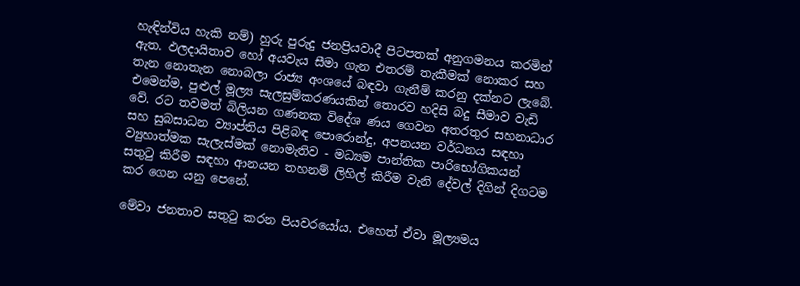හැඳින්විය හැකි නම්) හුරු පුරුදු ජනප්‍රියවාදී පිටපතක් අනුගමනය කරමින් ඇත. ඵලදායිතාව හෝ අයවැය සීමා ගැන එතරම් තැකීමක් නොකර සහ තැන නොතැන නොබලා රාජ්‍ය අංශයේ බඳවා ගැනීම් කරනු දක්නට ලැබේ. එමෙන්ම, පුළුල් මූල්‍ය සැලසුම්කරණයකින් තොරව හදිසි බදු සීමාව වැඩි වේ. රට තවමත් බිලියන ගණනක විදේශ ණය ගෙවන අතරතුර සහනාධාර සහ සුබසාධන ව්‍යාප්තිය පිළිබඳ පොරොන්දු, අපනයන වර්ධනය සඳහා ව්‍යුහාත්මක සැලැස්මක් නොමැතිව - මධ්‍යම පාන්තික පාරිභෝගිකයන් සතුටු කිරීම සඳහා ආනයන තහනම් ලිහිල් කිරීම වැනි දේවල් දිගින් දිගටම කර ගෙන යනු පෙනේ.

මේවා ජනතාව සතුටු කරන පියවරයෝය. එහෙත් ඒවා මූල්‍යමය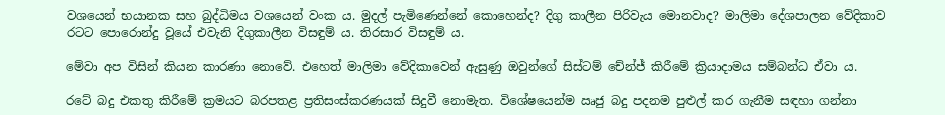වශයෙන් භයානක සහ බුද්ධිමය වශයෙන් වංක ය. මුදල් පැමිණෙන්නේ කොහෙන්ද? දිගු කාලීන පිරිවැය මොනවාද? මාලිමා දේශපාලන වේදිකාව රටට පොරොන්දු වූයේ එවැනි දිගුකාලීන විසඳුම් ය. තිරසාර විසඳුම් ය.

මේවා අප විසින් කියන කාරණා නොවේ. එහෙත් මාලිමා වේදිකාවෙන් ඇසුණු ඔවුන්ගේ සිස්ටම් චේන්ජ් කිරීමේ ක්‍රියාදාමය සම්බන්ධ ඒවා ය.

රටේ බදු එකතු කිරීමේ ක්‍රමයට බරපතළ ප්‍රතිසංස්කරණයක් සිදුවී නොමැත. විශේෂයෙන්ම ඍජු බදු පදනම පුළුල් කර ගැනීම සඳහා ගන්නා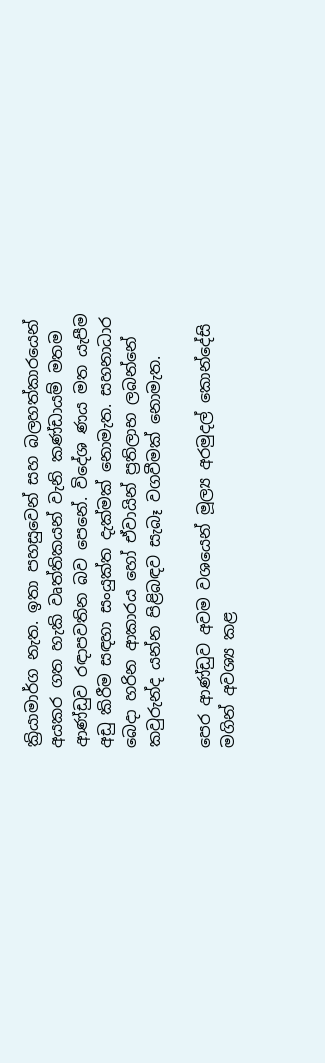ක්‍රියාමාර්ග නැත. ඉතා පහසුවෙන් සහ බලහත්කාරයෙන් අයකර ගත හැකි වෘත්තිකයන් වැනි කණ්ඩායම් මතම ආණ්ඩුව රඳාපවතින බව පෙනේ. විදේශ ණය මත යැපීම අඩු කිරීම සඳහා සංයුක්ත දැක්මක් නොමැත. සහනාධාර බෙදා හරින ආකාරය හෝ ඒවායින් ප්‍රතිලාභ ලබන්නේ කවුරුන්ද යන්න පිළිබඳව සැබෑ වගවීමක් නොමැත.

පෙර ආණ්ඩුව අවම වශයෙන් මූල්‍ය අරමුදල් කොන්දේසි මගින් අවශ්‍ය කළ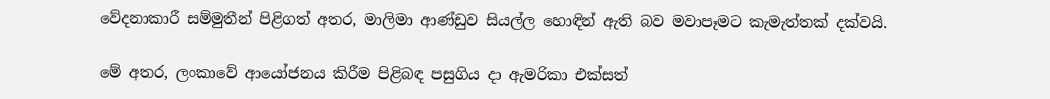වේදනාකාරී සම්මුතීන් පිළිගත් අතර, මාලිමා ආණ්ඩුව සියල්ල හොඳින් ඇති බව මවාපෑමට කැමැත්තක් දක්වයි.

මේ අතර, ලංකාවේ ආයෝජනය කිරීම පිළිබඳ පසුගිය දා ඇමරිකා එක්සත්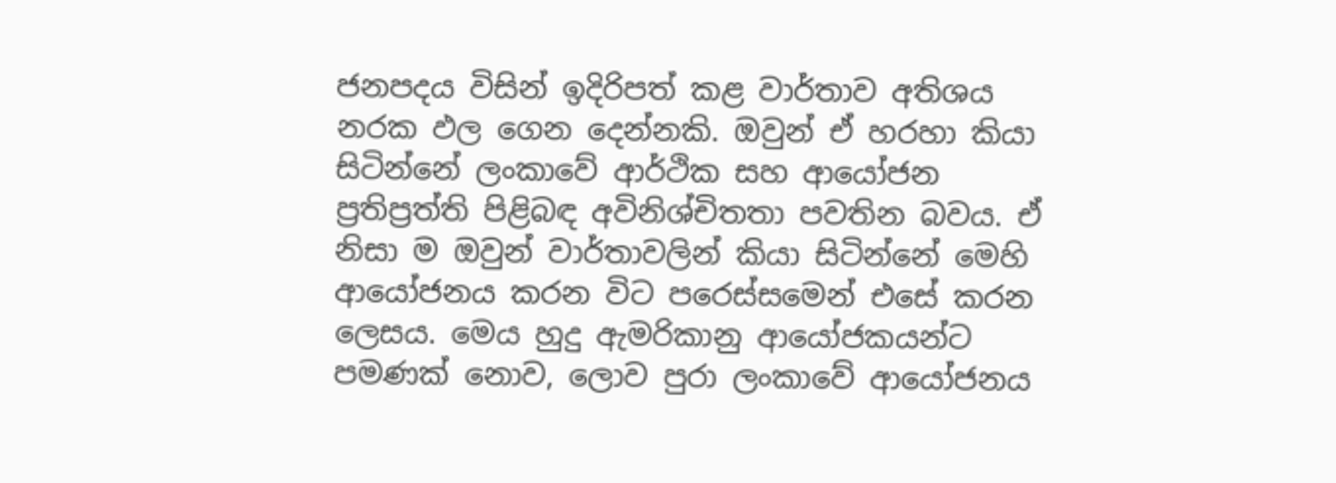ජනපදය විසින් ඉදිරිපත් කළ වාර්තාව අතිශය නරක ඵල ගෙන දෙන්නකි. ඔවුන් ඒ හරහා කියා සිටින්නේ ලංකාවේ ආර්ථික සහ ආයෝජන ප්‍රතිප්‍රත්ති පිළිබඳ අවිනිශ්චිතතා පවතින බවය. ඒ නිසා ම ඔවුන් වාර්තාවලින් කියා සිටින්නේ මෙහි ආයෝජනය කරන විට පරෙස්සමෙන් එසේ කරන ලෙසය. මෙය හුදු ඇමරිකානු ආයෝජකයන්ට පමණක් නොව, ලොව පුරා ලංකාවේ ආයෝජනය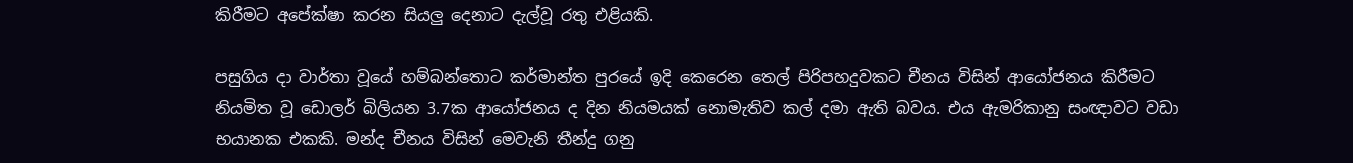කිරීමට අපේක්ෂා කරන සියලු‍ දෙනාට දැල්වූ රතු එළියකි.

පසුගිය දා වාර්තා වූයේ හම්බන්තොට කර්මාන්ත පුරයේ ඉදි කෙරෙන තෙල් පිරිපහදුවකට චීනය විසින් ආයෝජනය කිරීමට නියමිත වූ ඩොලර් බිලියන 3.7ක ආයෝජනය ද දින නියමයක් නොමැතිව කල් දමා ඇති බවය. එය ඇමරිකානු සංඥාවට වඩා භයානක එකකි. මන්ද චීනය විසින් මෙවැනි තීන්දු ගනු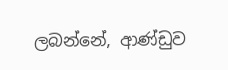ලබන්නේ, ආණ්ඩුව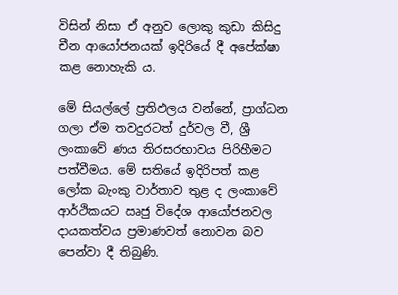විසින් නිසා ඒ අනුව ලොකු කුඩා කිසිදු චීන ආයෝජනයක් ඉදිරියේ දී අපේක්ෂා කළ නොහැකි ය.

මේ සියල්ලේ ප්‍රතිඵලය වන්නේ, ප්‍රාග්ධන ගලා ඒම තවදුරටත් දුර්වල වී, ශ්‍රී ලංකාවේ ණය තිරසරභාවය පිරිහීමට පත්වීමය. මේ සතියේ ඉදිරිපත් කළ ලෝක බැංකු වාර්තාව තුළ ද ලංකාවේ ආර්ථිකයට ඍජු විදේශ ආයෝජනවල දායකත්වය ප්‍රමාණවත් නොවන බව පෙන්වා දී තිබුණි.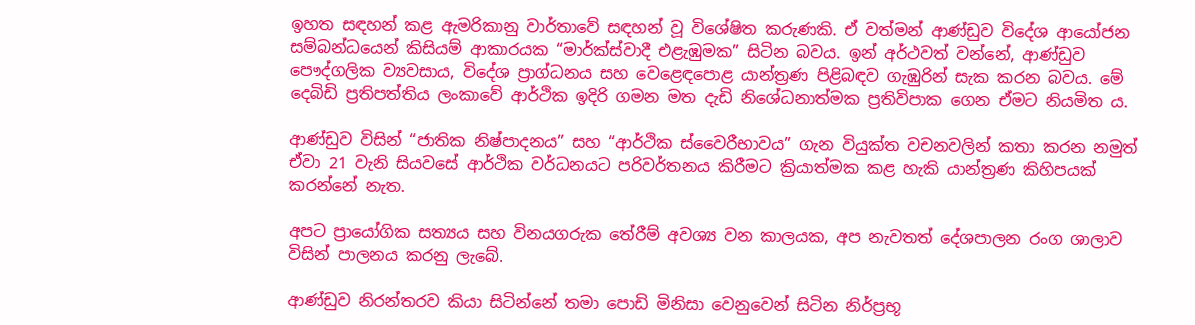ඉහත සඳහන් කළ ඇමරිකානු වාර්තාවේ සඳහන් වූ විශේෂිත කරුණකි. ඒ වත්මන් ආණ්ඩුව විදේශ ආයෝජන සම්බන්ධයෙන් කිසියම් ආකාරයක “මාර්ක්ස්වාදී එළැඹුමක” සිටින බවය. ඉන් අර්ථවත් වන්නේ, ආණ්ඩුව පෞද්ගලික ව්‍යවසාය, විදේශ ප්‍රාග්ධනය සහ වෙළෙඳපොළ යාන්ත්‍රණ පිළිබඳව ගැඹුරින් සැක කරන බවය. මේ දෙබිඩි ප්‍රතිපත්තිය ලංකාවේ ආර්ථික ඉදිරි ගමන මත දැඩි නිශේධනාත්මක ප්‍රතිවිපාක ගෙන ඒමට නියමිත ය.

ආණ්ඩුව විසින් “ජාතික නිෂ්පාදනය” සහ “ආර්ථික ස්වෛරීභාවය” ගැන වියුක්ත වචනවලින් කතා කරන නමුත් ඒවා 21 වැනි සියවසේ ආර්ථික වර්ධනයට පරිවර්තනය කිරීමට ක්‍රියාත්මක කළ හැකි යාන්ත්‍රණ කිහිපයක් කරන්නේ නැත.

අපට ප්‍රායෝගික සත්‍යය සහ විනයගරුක තේරීම් අවශ්‍ය වන කාලයක, අප නැවතත් දේශපාලන රංග ශාලාව විසින් පාලනය කරනු ලැබේ.

ආණ්ඩුව නිරන්තරව කියා සිටින්නේ තමා පොඩි මිනිසා වෙනුවෙන් සිටින නිර්ප්‍රභූ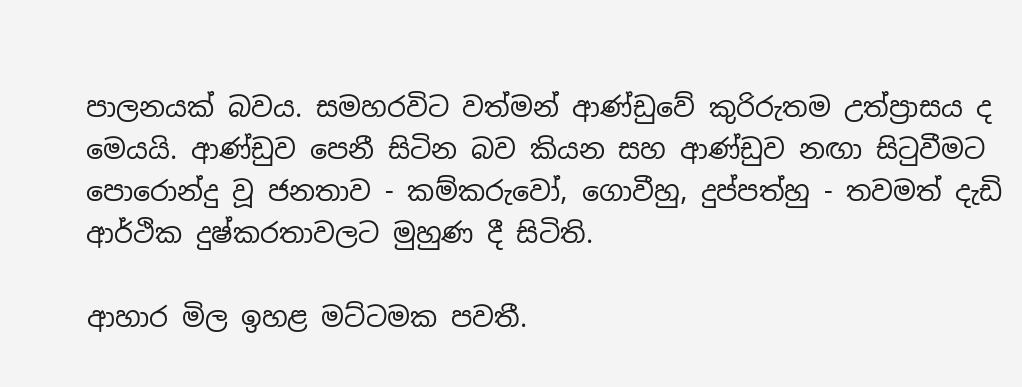පාලනයක් බවය. සමහරවිට වත්මන් ආණ්ඩුවේ කුරිරුතම උත්ප්‍රාසය ද මෙයයි. ආණ්ඩුව පෙනී සිටින බව කියන සහ ආණ්ඩුව නඟා සිටුවීමට පොරොන්දු වූ ජනතාව - කම්කරුවෝ, ගොවීහු, දුප්පත්හු - තවමත් දැඩි ආර්ථික දුෂ්කරතාවලට මුහුණ දී සිටිති.

ආහාර මිල ඉහළ මට්ටමක පවතී.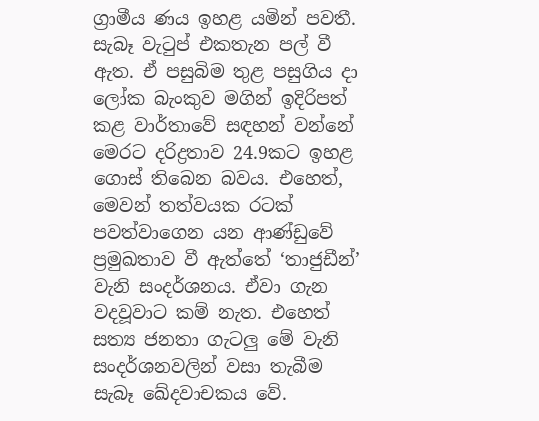ග්‍රාමීය ණය ඉහළ යමින් පවතී. සැබෑ වැටුප් එකතැන පල් වී ඇත. ඒ පසුබිම තුළ පසුගිය දා ලෝක බැංකුව මගින් ඉදිරිපත් කළ වාර්තාවේ සඳහන් වන්නේ මෙරට දරිද්‍රතාව 24.9කට ඉහළ ගොස් තිබෙන බවය. එහෙත්, මෙවන් තත්වයක රටක් පවත්වාගෙන යන ආණ්ඩුවේ ප්‍රමුඛතාව වී ඇත්තේ ‘තාජුඩීන්’ වැනි සංදර්ශනය. ඒවා ගැන වදවූවාට කම් නැත. එහෙත් සත්‍ය ජනතා ගැටලු‍ මේ වැනි සංදර්ශනවලින් වසා තැබීම සැබෑ ඛේදවාචකය වේ.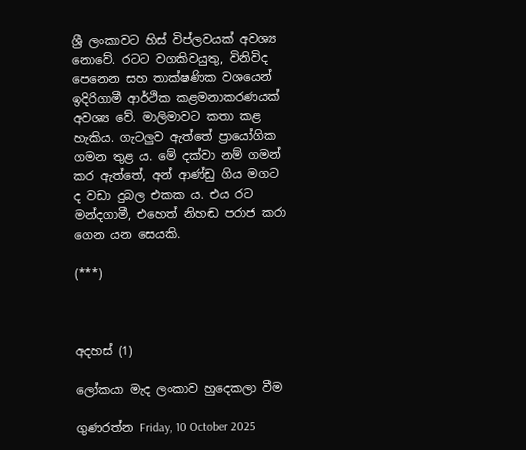ශ්‍රී ලංකාවට හිස් විප්ලවයක් අවශ්‍ය නොවේ. රටට වගකිවයුතු, විනිවිද පෙනෙන සහ තාක්ෂණික වශයෙන් ඉදිරිගාමී ආර්ථික කළමනාකරණයක් අවශ්‍ය වේ. මාලිමාවට කතා කළ හැකිය. ගැටලු‍ව ඇත්තේ ප්‍රායෝගික ගමන තුළ ය. මේ දක්වා නම් ගමන් කර ඇත්තේ, අන් ආණ්ඩු ගිය මගට ද වඩා දුබල එකක ය. එය රට මන්දගාමී, එහෙත් නිහඬ පරාජ කරා ගෙන යන සෙයකි.

(***)



අදහස් (1)

ලෝකයා මැද ලංකාව හුදෙකලා වීම

ගුණරත්න Friday, 10 October 2025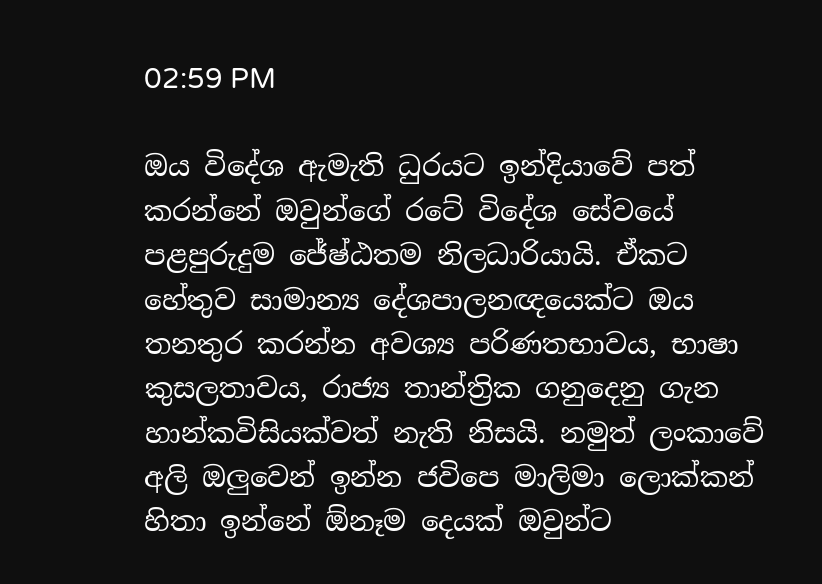02:59 PM

ඔය විදේශ ඇමැති ධුරයට ඉන්දියාවේ පත් කරන්නේ ඔවුන්ගේ රටේ විදේශ සේවයේ පළපුරුදුම ජේෂ්ඨතම නිලධාරියායි. ඒකට හේතුව සාමාන්‍ය දේශපාලනඥයෙක්ට ඔය තනතුර කරන්න අවශ්‍ය පරිණතභාවය, භාෂා කුසලතාවය, රාජ්‍ය තාන්ත්‍රික ගනුදෙනු ගැන හාන්කවිසියක්වත් නැති නිසයි. නමුත් ලංකාවේ අලි ඔලුවෙන් ඉන්න ජවිපෙ මාලිමා ලොක්කන් හිතා ඉන්නේ ඕනෑම දෙයක් ඔවුන්ට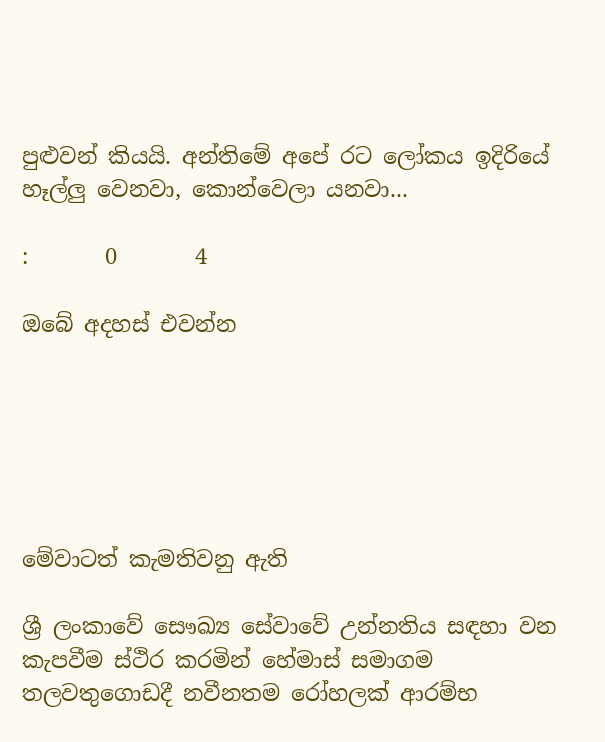පුළුවන් කියයි. අන්තිමේ අපේ රට ලෝකය ඉදිරියේ හෑල්ලු වෙනවා, කොන්වෙලා යනවා...

:       0       4

ඔබේ අදහස් එවන්න






මේවාටත් කැමතිවනු ඇති

ශ්‍රී ලංකාවේ සෞඛ්‍ය සේවාවේ උන්නතිය සඳහා වන කැපවීම ස්ථිර කරමින් හේමාස් සමාගම තලවතුගොඩදී නවීනතම රෝහලක් ආරම්භ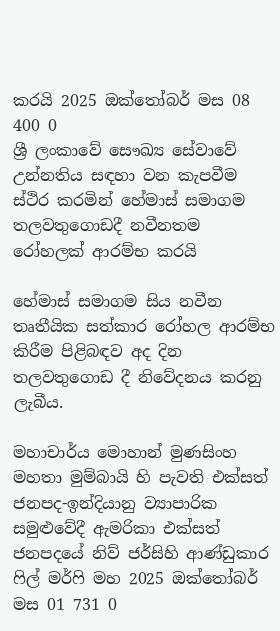කරයි 2025 ඔක්තෝබර් මස 08 400 0
ශ්‍රී ලංකාවේ සෞඛ්‍ය සේවාවේ උන්නතිය සඳහා වන කැපවීම ස්ථිර කරමින් හේමාස් සමාගම තලවතුගොඩදී නවීනතම රෝහලක් ආරම්භ කරයි

හේමාස් සමාගම සිය නවීන තෘතීයික සත්කාර රෝහල ආරම්භ කිරීම පිළිබඳව අද දින තලවතුගොඩ දී නිවේදනය කරනු ලැබීය.

මහාචාර්ය මොහාන් මුණසිංහ මහතා මුම්බායි හි පැවති එක්සත් ජනපද-ඉන්දියානු ව්‍යාපාරික සමුළුවේදී ඇමරිකා එක්සත් ජනපදයේ නිව් ජර්සිහි ආණ්ඩුකාර ෆිල් මර්ෆි මහ 2025 ඔක්තෝබර් මස 01 731 0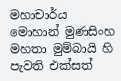මහාචාර්ය මොහාන් මුණසිංහ මහතා මුම්බායි හි පැවති එක්සත්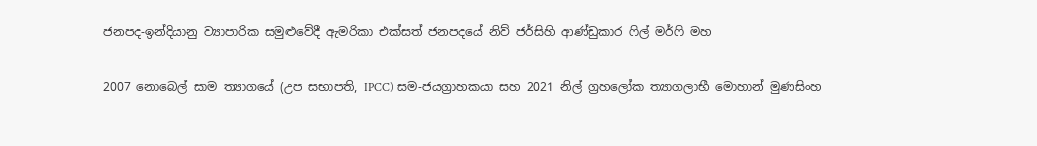ජනපද-ඉන්දියානු ව්‍යාපාරික සමුළුවේදී ඇමරිකා එක්සත් ජනපදයේ නිව් ජර්සිහි ආණ්ඩුකාර ෆිල් මර්ෆි මහ

2007 නොබෙල් සාම ත්‍යාගයේ (උප සභාපති, IPCC) සම-ජයග්‍රාහකයා සහ 2021 නිල් ග්‍රහලෝක ත්‍යාගලාභී මොහාන් මුණසිංහ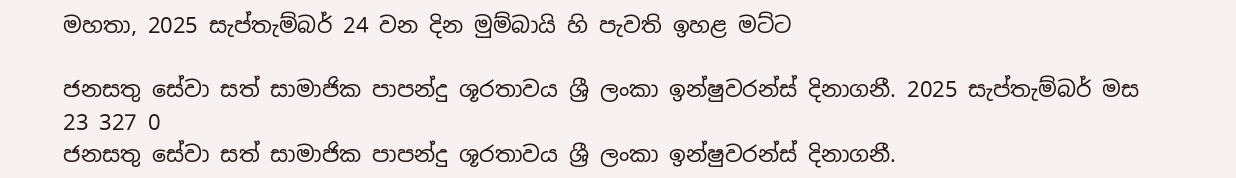මහතා, 2025 සැප්තැම්බර් 24 වන දින මුම්බායි හි පැවති ඉහළ මට්ට

ජනසතු සේවා සත් සාමාජික පාපන්දු ශූරතාවය ශ්‍රී ලංකා ඉන්ෂුවරන්ස් දිනාගනී. 2025 සැප්තැම්බර් මස 23 327 0
ජනසතු සේවා සත් සාමාජික පාපන්දු ශූරතාවය ශ්‍රී ලංකා ඉන්ෂුවරන්ස් දිනාගනී.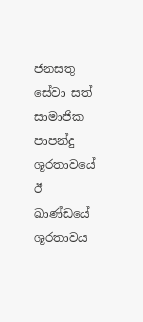ජනසතු සේවා සත් සාමාජික පාපන්දු ශූරතාවයේ ඊ ඛාණ්ඩයේ ශූරතාවය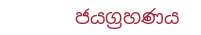ජයග්‍රහණය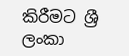කිරීමට ශ්‍රී ලංකා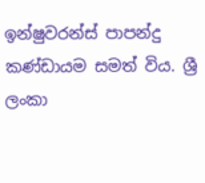ඉන්ෂුවරන්ස් පාපන්දු කණ්ඩායම සමත් විය. ශ්‍රී ලංකා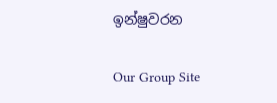ඉන්ෂුවරන

Our Group Site